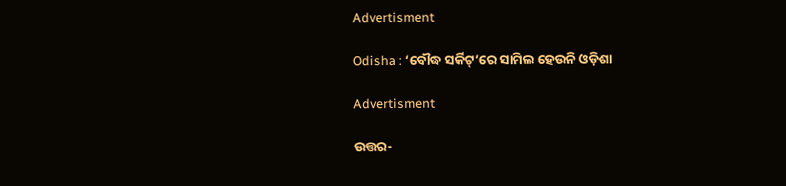Advertisment

Odisha : ‘ବୌଦ୍ଧ ସର୍କିଟ୍‌’ରେ ସାମିଲ ହେଉନି ଓଡ଼ିଶା

Advertisment

ଉତ୍ତର-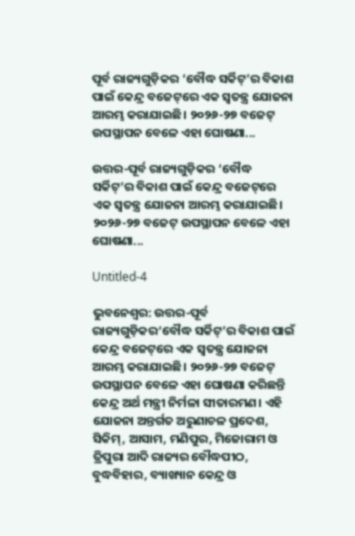ପୂର୍ବ ରାଜ୍ୟଗୁଡ଼ିକର ‘ବୌଦ୍ଧ ସର୍କିଟ୍‌’ର ବିକାଶ ପାଇଁ କେନ୍ଦ୍ର ବଜେଟ୍‌ରେ ଏକ ସ୍ବତନ୍ତ୍ର ଯୋଜନା ଆରମ୍ଭ କରାଯାଇଛି। ୨୦୨୬-୨୭ ବଜେଟ୍‌ ଉପସ୍ଥାପନ ବେଳେ ଏହା ଘୋଷଣା...

ଉତ୍ତର-ପୂର୍ବ ରାଜ୍ୟଗୁଡ଼ିକର ‘ବୌଦ୍ଧ ସର୍କିଟ୍‌’ର ବିକାଶ ପାଇଁ କେନ୍ଦ୍ର ବଜେଟ୍‌ରେ ଏକ ସ୍ବତନ୍ତ୍ର ଯୋଜନା ଆରମ୍ଭ କରାଯାଇଛି। ୨୦୨୬-୨୭ ବଜେଟ୍‌ ଉପସ୍ଥାପନ ବେଳେ ଏହା ଘୋଷଣା...

Untitled-4

ଭୁବନେଶ୍ବର: ଉତ୍ତର-ପୂର୍ବ ରାଜ୍ୟଗୁଡ଼ିକର‘ବୌଦ୍ଧ ସର୍କିଟ୍‌’ର ବିକାଶ ପାଇଁ କେନ୍ଦ୍ର ବଜେଟ୍‌ରେ ଏକ ସ୍ବତନ୍ତ୍ର ଯୋଜନା ଆରମ୍ଭ କରାଯାଇଛି। ୨୦୨୬-୨୭ ବଜେଟ୍‌ ଉପସ୍ଥାପନ ବେଳେ ଏହା ଘୋଷଣା କରିଛନ୍ତି କେନ୍ଦ୍ର ଅର୍ଥ ମନ୍ତ୍ରୀ ନିର୍ମଳା ସୀତାରମଣ। ଏହି ଯୋଜନା ଅନ୍ତର୍ଗତ ଅରୁଣାଚଳ ପ୍ରଦେଶ, ସିକିମ୍‌, ଆସାମ, ମଣିପୁର, ମିଜୋରାମ ଓ ତ୍ରିପୁରା ଆଦି ରାଜ୍ୟର ବୌଦ୍ଧପୀଠ, ବୁଦ୍ଧବିହାର, ବ୍ୟାଖ୍ୟାନ କେନ୍ଦ୍ର ଓ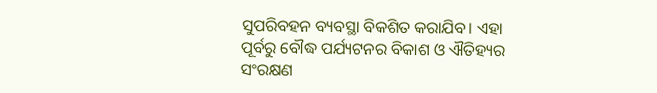ସୁପରିବହନ ବ୍ୟବସ୍ଥା ବିକଶିତ କରାଯିବ। ଏହା ପୂର୍ବରୁ ବୌଦ୍ଧ ପର୍ଯ୍ୟଟନର ବିକାଶ ଓ ଐତିହ୍ୟର ସଂରକ୍ଷଣ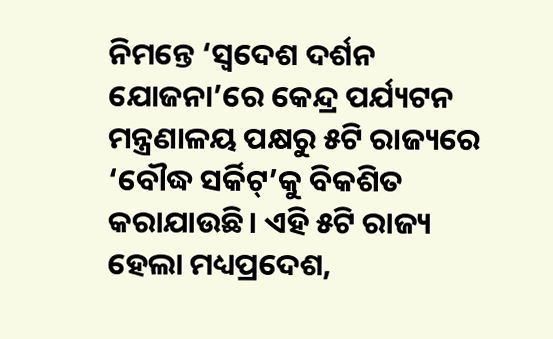ନିମନ୍ତେ ‘ସ୍ୱଦେଶ ଦର୍ଶନ ଯୋଜନା’ରେ କେନ୍ଦ୍ର ପର୍ଯ୍ୟଟନ ମନ୍ତ୍ରଣାଳୟ ପକ୍ଷରୁ ୫ଟି ରାଜ୍ୟରେ ‘ବୌଦ୍ଧ ସର୍କିଟ୍‌’କୁ ବିକଶିତ କରାଯାଉଛି। ଏହି ୫ଟି ରାଜ୍ୟ ହେଲା ମଧ୍ୟପ୍ରଦେଶ,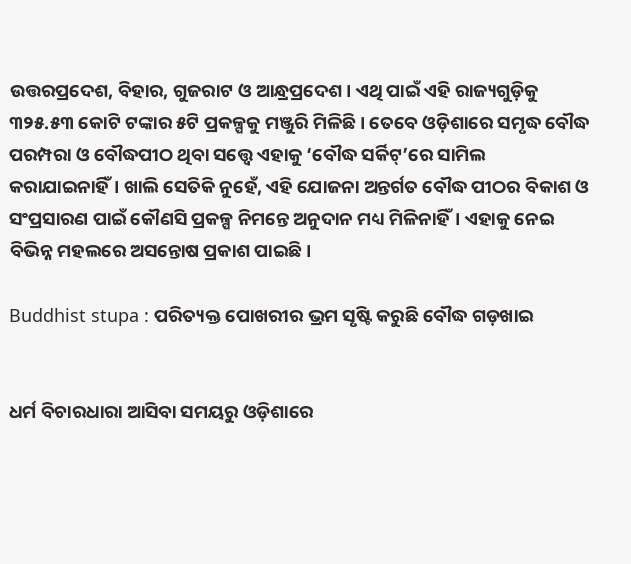ଉତ୍ତରପ୍ରଦେଶ, ବିହାର, ଗୁଜରାଟ ଓ ଆନ୍ଧ୍ରପ୍ରଦେଶ। ଏଥି ପାଇଁ ଏହି ରାଜ୍ୟଗୁଡ଼ିକୁ  ୩୨୫.୫୩ କୋଟି ଟଙ୍କାର ୫ଟି ପ୍ରକଳ୍ପକୁ ମଞ୍ଜୁରି ମିଳିଛି। ତେବେ ଓଡ଼ିଶାରେ ସମୃଦ୍ଧ ବୌଦ୍ଧ ପରମ୍ପରା ଓ ବୌଦ୍ଧପୀଠ ଥିବା ସତ୍ତ୍ବେ ଏହାକୁ ‘ବୌଦ୍ଧ ସର୍କିଟ୍‌’ରେ ସାମିଲ କରାଯାଇନାହିଁ। ଖାଲି ସେତିକି ନୁହେଁ, ଏହି ଯୋଜନା ଅନ୍ତର୍ଗତ ବୌଦ୍ଧ ପୀଠର ବିକାଶ ଓ ସଂପ୍ରସାରଣ ପାଇଁ କୌଣସି ପ୍ରକଳ୍ପ ନିମନ୍ତେ ଅନୁଦାନ ମଧ୍ୟ ମିଳିନାହିଁ। ଏହାକୁ ନେଇ ବିଭିନ୍ନ ମହଲରେ ଅସନ୍ତୋଷ ପ୍ରକାଶ ପାଇଛି।

Buddhist stupa : ପରିତ୍ୟକ୍ତ ପୋଖରୀର ଭ୍ରମ ସୃଷ୍ଟି କରୁଛି ବୌଦ୍ଧ ଗଡ଼ଖାଇ


ଧର୍ମ ବିଚାରଧାରା ଆସିବା ସମୟରୁ ଓଡ଼ିଶାରେ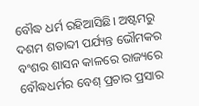ବୌଦ୍ଧ ଧର୍ମ ରହିଆସିଛି। ଅଷ୍ଟମରୁ ଦଶମ ଶତାବ୍ଦୀ ପର୍ଯ୍ୟନ୍ତ ଭୌମକର ବଂଶର ଶାସନ କାଳରେ ରାଜ୍ୟରେ ବୌଦ୍ଧଧର୍ମର ବେଶ୍‌ ପ୍ରଚାର ପ୍ରସାର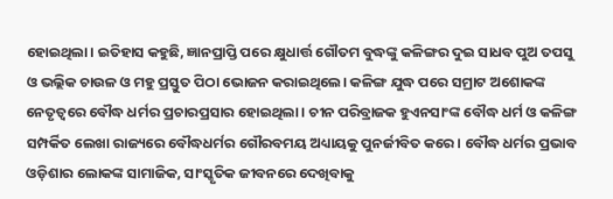ହୋଇଥିଲା। ଇତିହାସ କହୁଛି, ଜ୍ଞାନପ୍ରାପ୍ତି ପରେ କ୍ଷୁଧାର୍ତ୍ତ ଗୌତମ ବୁଦ୍ଧଙ୍କୁ କଳିଙ୍ଗର ଦୁଇ ସାଧବ ପୁଅ ତପସୁ ଓ ଭଲ୍ଲିକ ଚାଉଳ ଓ ମହୁ ପ୍ରସ୍ତୁତ ପିଠା ଭୋଜନ କରାଇଥିଲେ। କଳିଙ୍ଗ ଯୁଦ୍ଧ ପରେ ସମ୍ରାଟ ଅଶୋକଙ୍କ ନେତୃତ୍ୱରେ ବୌଦ୍ଧ ଧର୍ମର ପ୍ରଚାରପ୍ରସାର ହୋଇଥିଲା। ଚୀନ ପରିବ୍ରାଜକ ହୁଏନସାଂଙ୍କ ବୌଦ୍ଧ ଧର୍ମ ଓ କଳିଙ୍ଗ ସମ୍ପର୍କିତ ଲେଖା ରାଜ୍ୟରେ ବୌଦ୍ଧଧର୍ମର ଗୌରବମୟ ଅଧ୍ୟାୟକୁ ପୁନର୍ଜୀବିତ କରେ। ବୌଦ୍ଧ ଧର୍ମର ପ୍ରଭାବ ଓଡ଼ିଶାର ଲୋକଙ୍କ ସାମାଜିକ, ସାଂସ୍କୃତିକ ଜୀବନରେ ଦେଖିବାକୁ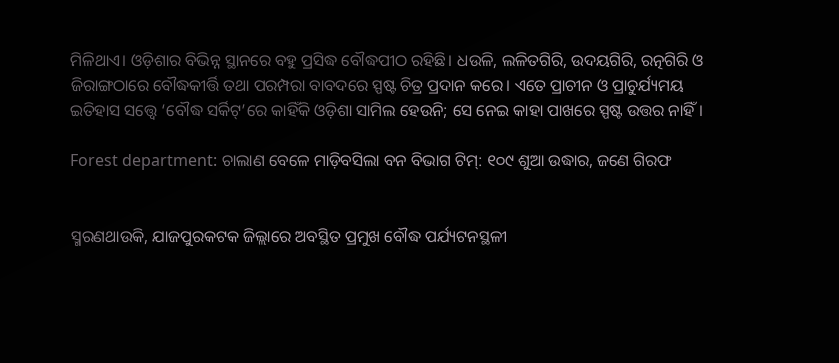ମିଳିଥାଏ। ଓଡ଼ିଶାର ବିଭିନ୍ନ ସ୍ଥାନରେ ବହୁ ପ୍ରସିଦ୍ଧ ବୌଦ୍ଧପୀଠ ରହିଛି। ଧଉଳି, ଲଳିତଗିରି, ଉଦୟଗିରି, ରତ୍ନଗିରି ଓ ଜିରାଙ୍ଗଠାରେ ବୌଦ୍ଧକୀର୍ତ୍ତି ତଥା ପରମ୍ପରା ବାବଦରେ ସ୍ପଷ୍ଟ ଚିତ୍ର ପ୍ରଦାନ କରେ। ଏତେ ପ୍ରାଚୀନ ଓ ପ୍ରାଚୁର୍ଯ୍ୟମୟ ଇତିହାସ ସତ୍ତ୍ବେ ‘ବୌଦ୍ଧ ସର୍କିଟ୍‌’ରେ କାହିଁକି ଓଡ଼ିଶା ସାମିଲ ହେଉନି; ସେ ନେଇ କାହା ପାଖରେ ସ୍ପଷ୍ଟ ଉତ୍ତର ନାହିଁ।

Forest department: ଚାଲାଣ ବେଳେ ମାଡ଼ିବସିଲା ବନ ବିଭାଗ ଟିମ୍‌: ୧୦୯ ଶୁଆ ଉଦ୍ଧାର, ଜଣେ ଗିରଫ


ସ୍ମରଣଥାଉକି, ଯାଜପୁରକଟକ ଜିଲ୍ଲାରେ ଅବସ୍ଥିତ ପ୍ରମୁଖ ବୌଦ୍ଧ ପର୍ଯ୍ୟଟନସ୍ଥଳୀ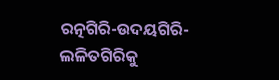ରତ୍ନଗିରି-ଉଦୟଗିରି-ଲଳିତଗିରିକୁ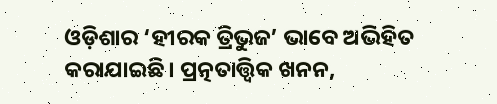ଓଡ଼ିଶାର ‘ହୀରକ ତ୍ରିଭୁଜ’ ଭାବେ ଅଭିହିତ କରାଯାଇଛି। ପ୍ରତ୍ନତାତ୍ତ୍ବିକ ଖନନ,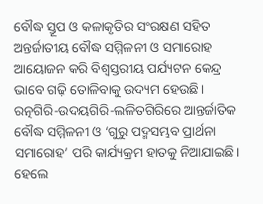ବୌଦ୍ଧ ସ୍ତୂପ ଓ କଳାକୃତିର ସଂରକ୍ଷଣ ସହିତ ଅନ୍ତର୍ଜାତୀୟ ବୌଦ୍ଧ ସମ୍ମିଳନୀ ଓ ସମାରୋହ ଆୟୋଜନ କରି ବିଶ୍ୱସ୍ତରୀୟ ପର୍ଯ୍ୟଟନ କେନ୍ଦ୍ର ଭାବେ ଗଢ଼ି ତୋଳିବାକୁ ଉଦ୍ୟମ ହେଉଛି। ରତ୍ନଗିରି-ଉଦୟଗିରି-ଲଳିତଗିରିରେ ଆନ୍ତର୍ଜାତିକ ବୌଦ୍ଧ ସମ୍ମିଳନୀ ଓ ‘ଗୁରୁ ପଦ୍ମସମ୍ଭବ ପ୍ରାର୍ଥନା ସମାରୋହ’ ପରି କାର୍ଯ୍ୟକ୍ରମ ହାତକୁ ନିଆଯାଇଛି। ହେଲେ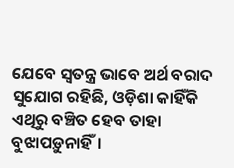ଯେବେ ସ୍ବତନ୍ତ୍ର ଭାବେ ଅର୍ଥ ବରାଦ ସୁଯୋଗ ରହିଛି, ଓଡ଼ିଶା କାହିଁକି ଏଥିରୁ ବଞ୍ଚିତ ହେବ ତାହା ବୁଝାପଡ଼ୁନାହିଁ।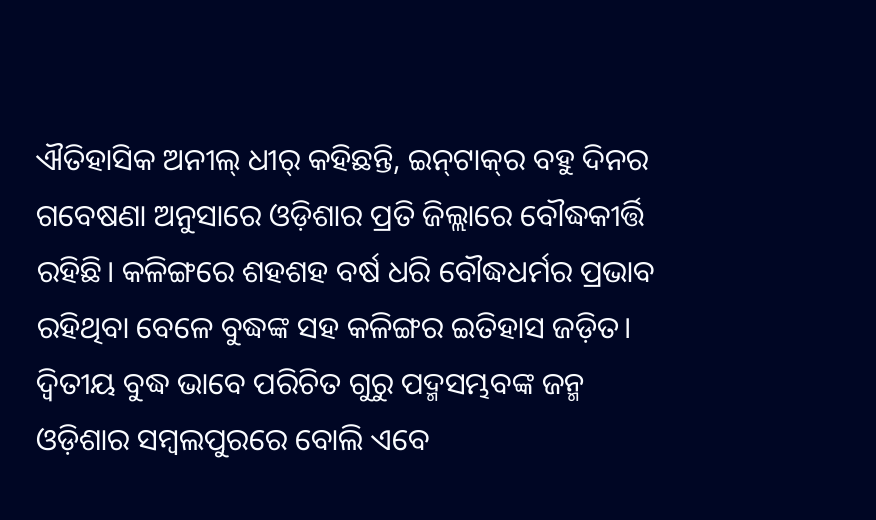ଐତିହାସିକ ଅନୀଲ୍‌ ଧୀର୍‌ କହିଛନ୍ତି, ଇନ୍‌ଟାକ୍‌ର ବହୁ ଦିନର ଗବେଷଣା ଅନୁସାରେ ଓଡ଼ିଶାର ପ୍ରତି ଜିଲ୍ଲାରେ ବୌଦ୍ଧକୀର୍ତ୍ତି ରହିଛି। କଳିଙ୍ଗରେ ଶହଶହ ବର୍ଷ ଧରି ବୌଦ୍ଧଧର୍ମର ପ୍ରଭାବ ରହିଥିବା ବେଳେ ବୁଦ୍ଧଙ୍କ ସହ କଳିଙ୍ଗର ଇତିହାସ ଜଡ଼ିତ। ଦ୍ବିତୀୟ ବୁଦ୍ଧ ଭାବେ ପରିଚିତ ଗୁରୁ ପଦ୍ମସମ୍ଭବଙ୍କ ଜନ୍ମ ଓଡ଼ିଶାର ସମ୍ବଲପୁରରେ ବୋଲି ଏବେ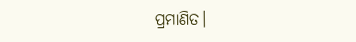ପ୍ରମାଣିତ।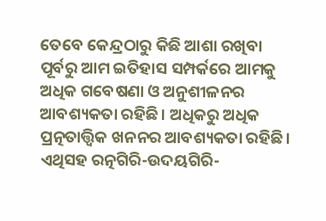ତେବେ କେନ୍ଦ୍ରଠାରୁ କିଛି ଆଶା ରଖିବା ପୂର୍ବରୁ ଆମ ଇତିହାସ ସମ୍ପର୍କରେ ଆମକୁ ଅଧିକ ଗବେଷଣା ଓ ଅନୁଶୀଳନର ଆବଶ୍ୟକତା ରହିଛି। ଅଧିକରୁ ଅଧିକ ପ୍ରତ୍ନତାତ୍ତ୍ବିକ ଖନନର ଆବଶ୍ୟକତା ରହିଛି। ଏଥିସହ ରତ୍ନଗିରି-ଉଦୟଗିରି-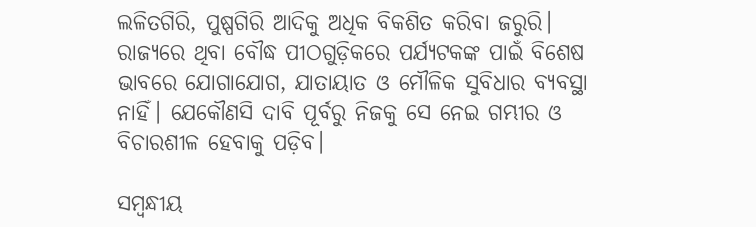ଲଳିତଗିରି, ପୁଷ୍ପଗିରି ଆଦିକୁ ଅଧିକ ବିକଶିତ କରିବା ଜରୁରି। ରାଜ୍ୟରେ ଥିବା ବୌଦ୍ଧ ପୀଠଗୁଡ଼ିକରେ ପର୍ଯ୍ୟଟକଙ୍କ ପାଇଁ ବିଶେଷ ଭାବରେ ଯୋଗାଯୋଗ, ଯାତାୟାତ ଓ ମୌଳିକ ସୁବିଧାର ବ୍ୟବସ୍ଥା ନାହିଁ। ଯେକୌଣସି ଦାବି ପୂର୍ବରୁ ନିଜକୁ ସେ ନେଇ ଗମ୍ଭୀର ଓ ବିଚାରଶୀଳ ହେବାକୁ ପଡ଼ିବ।

ସମ୍ବନ୍ଧୀୟ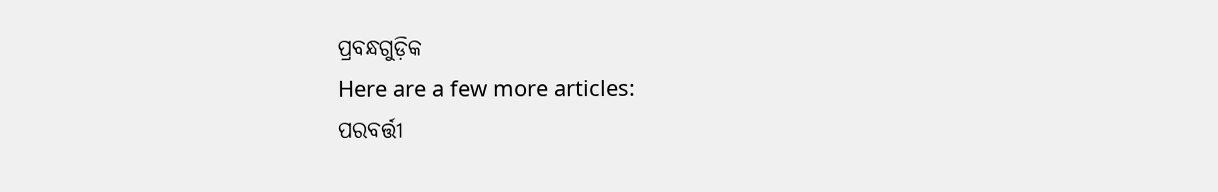ପ୍ରବନ୍ଧଗୁଡ଼ିକ
Here are a few more articles:
ପରବର୍ତ୍ତୀ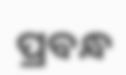ପ୍ରବନ୍ଧ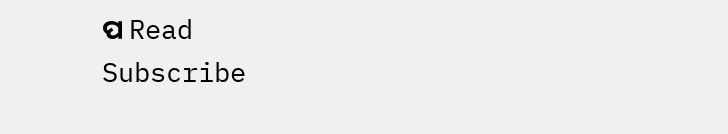ପ Read
Subscribe